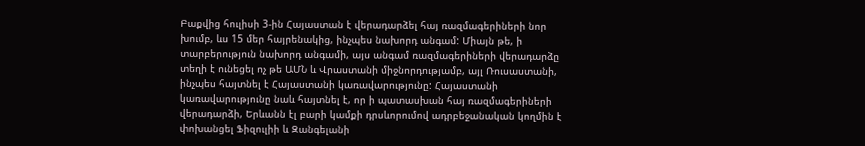Բաքվից հուլիսի 3-ին Հայաստան է վերադարձել հայ ռազմագերիների նոր խումբ, ևս 15 մեր հայրենակից, ինչպես նախորդ անգամ: Միայն թե, ի տարբերություն նախորդ անգամի, այս անգամ ռազմագերիների վերադարձը տեղի է ունեցել ոչ թե ԱՄՆ և Վրաստանի միջնորդությամբ, այլ Ռուսաստանի, ինչպես հայտնել է Հայաստանի կառավարությունը: Հայաստանի կառավարությունը նաև հայտնել է, որ ի պատասխան հայ ռազմագերիների վերադարձի, Երևանն էլ բարի կամքի դրսևորումով ադրբեջանական կողմին է փոխանցել Ֆիզուլիի և Զանգելանի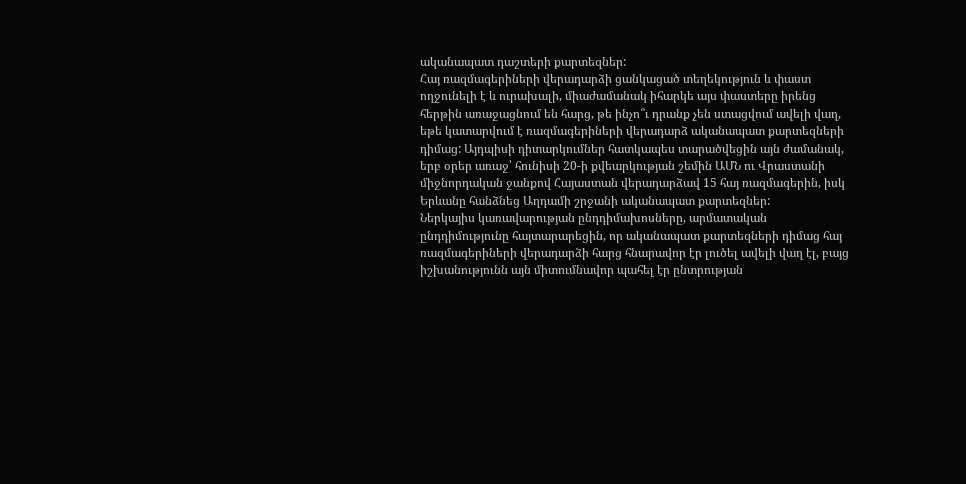ականապատ դաշտերի քարտեզներ:
Հայ ռազմագերիների վերադարձի ցանկացած տեղեկություն և փաստ ողջունելի է և ուրախալի, միաժամանակ իհարկե այս փաստերը իրենց հերթին առաջացնում են հարց, թե ինչո՞ւ դրանք չեն ստացվում ավելի վաղ, եթե կատարվում է ռազմագերիների վերադարձ ականապատ քարտեզների դիմաց: Այդպիսի դիտարկումներ հատկապես տարածվեցին այն ժամանակ, երբ օրեր առաջ՝ հունիսի 20-ի քվեարկության շեմին ԱՄՆ ու Վրաստանի միջնորդական ջանքով Հայաստան վերադարձավ 15 հայ ռազմագերին, իսկ Երևանը հանձնեց Աղդամի շրջանի ականապատ քարտեզներ:
Ներկայիս կառավարության ընդդիմախոսները, արմատական ընդդիմությունը հայտարարեցին, որ ականապատ քարտեզների դիմաց հայ ռազմագերիների վերադարձի հարց հնարավոր էր լուծել ավելի վաղ էլ, բայց իշխանությունն այն միտումնավոր պահել էր ընտրության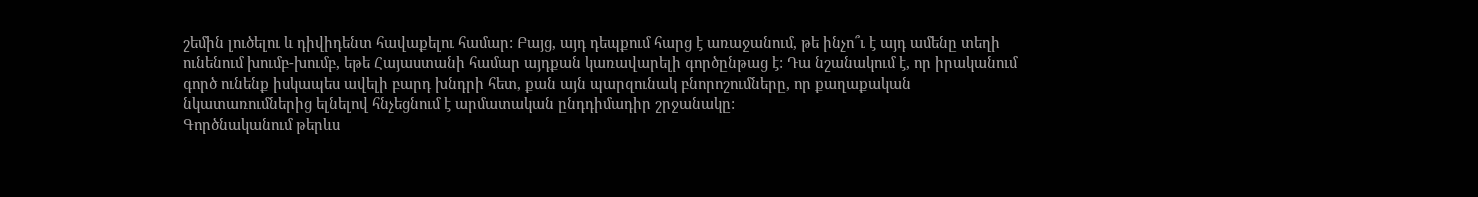շեմին լուծելու և դիվիդենտ հավաքելու համար: Բայց, այդ դեպքում հարց է առաջանում, թե ինչո՞ւ է այդ ամենը տեղի ունենում խումբ-խումբ, եթե Հայաստանի համար այդքան կառավարելի գործընթաց է: Դա նշանակում է, որ իրականում գործ ունենք իսկապես ավելի բարդ խնդրի հետ, քան այն պարզունակ բնորոշումները, որ քաղաքական նկատառումներից ելնելով հնչեցնում է արմատական ընդդիմադիր շրջանակը:
Գործնականում թերևս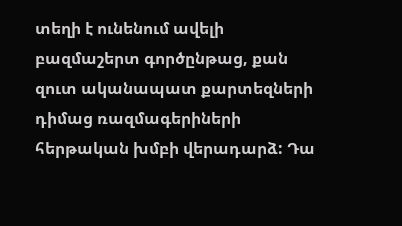տեղի է ունենում ավելի բազմաշերտ գործընթաց, քան զուտ ականապատ քարտեզների դիմաց ռազմագերիների հերթական խմբի վերադարձ: Դա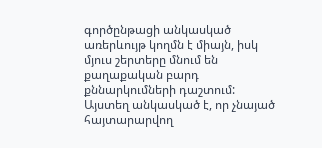գործընթացի անկասկած առերևույթ կողմն է միայն, իսկ մյուս շերտերը մնում են քաղաքական բարդ քննարկումների դաշտում: Այստեղ անկասկած է, որ չնայած հայտարարվող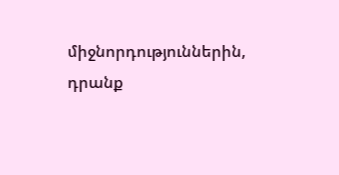միջնորդություններին, դրանք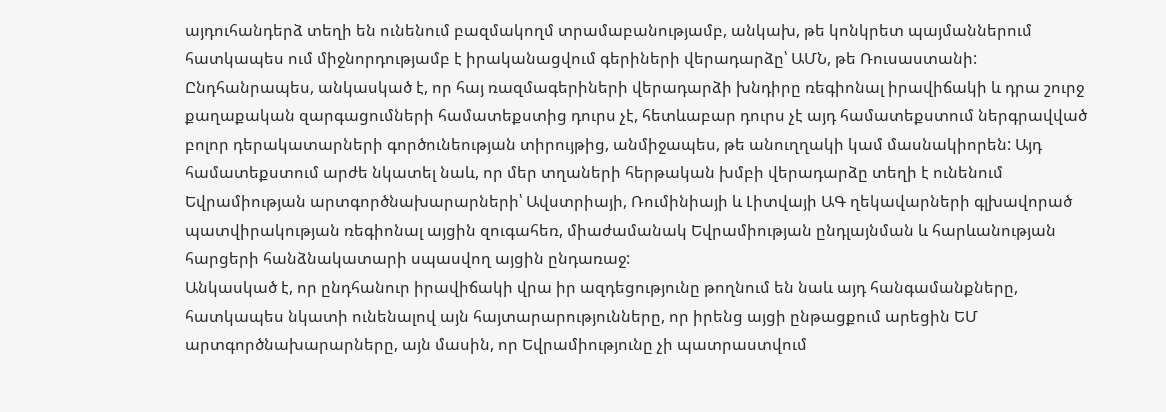այդուհանդերձ տեղի են ունենում բազմակողմ տրամաբանությամբ, անկախ, թե կոնկրետ պայմաններում հատկապես ում միջնորդությամբ է իրականացվում գերիների վերադարձը՝ ԱՄՆ, թե Ռուսաստանի:
Ընդհանրապես, անկասկած է, որ հայ ռազմագերիների վերադարձի խնդիրը ռեգիոնալ իրավիճակի և դրա շուրջ քաղաքական զարգացումների համատեքստից դուրս չէ, հետևաբար դուրս չէ այդ համատեքստում ներգրավված բոլոր դերակատարների գործունեության տիրույթից, անմիջապես, թե անուղղակի կամ մասնակիորեն: Այդ համատեքստում արժե նկատել նաև, որ մեր տղաների հերթական խմբի վերադարձը տեղի է ունենում Եվրամիության արտգործնախարարների՝ Ավստրիայի, Ռումինիայի և Լիտվայի ԱԳ ղեկավարների գլխավորած պատվիրակության ռեգիոնալ այցին զուգահեռ, միաժամանակ Եվրամիության ընդլայնման և հարևանության հարցերի հանձնակատարի սպասվող այցին ընդառաջ:
Անկասկած է, որ ընդհանուր իրավիճակի վրա իր ազդեցությունը թողնում են նաև այդ հանգամանքները, հատկապես նկատի ունենալով այն հայտարարությունները, որ իրենց այցի ընթացքում արեցին ԵՄ արտգործնախարարները, այն մասին, որ Եվրամիությունը չի պատրաստվում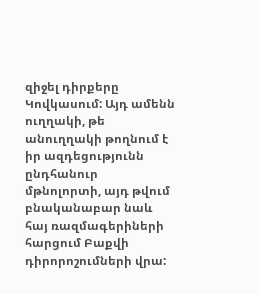զիջել դիրքերը Կովկասում: Այդ ամենն ուղղակի, թե անուղղակի թողնում է իր ազդեցությունն ընդհանուր մթնոլորտի, այդ թվում բնականաբար նաև հայ ռազմագերիների հարցում Բաքվի դիրորոշումների վրա: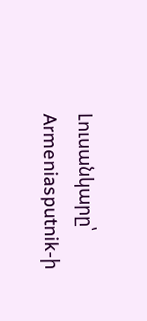Լուսանկարը՝ Armeniasputnik-ի